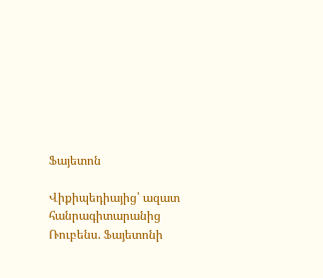Ֆայետոն

Վիքիպեդիայից՝ ազատ հանրագիտարանից
Ռուբենս. Ֆայետոնի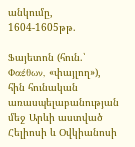անկումը, 1604-1605թթ.

Ֆայետոն (հուն.՝ Φαέθων, «փայլող»), հին հունական առասպելաբանության մեջ Արևի աստված Հելիոսի և Օվկիանոսի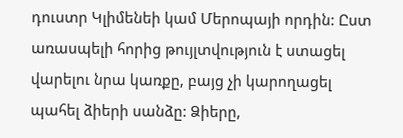դուստր Կլիմենեի կամ Մերոպայի որդին: Ըստ առասպելի հորից թույլտվություն է ստացել վարելու նրա կառքը, բայց չի կարողացել պահել ձիերի սանձը: Ձիերը,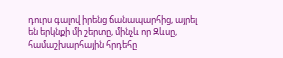դուրս գալով իրենց ճանապարհից, այրել են երկնքի մի շերտը, մինչև որ Զևսը, համաշխարհային հրդեհը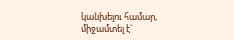կանխելու համար, միջամտել է`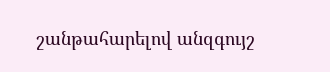շանթահարելով անզգույշ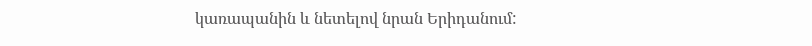կառապանին և նետելով նրան Երիդանում: